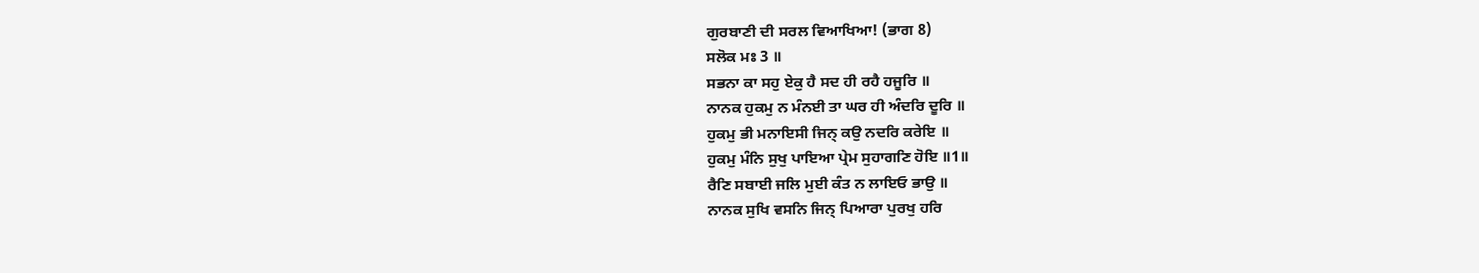ਗੁਰਬਾਣੀ ਦੀ ਸਰਲ ਵਿਆਖਿਆ! (ਭਾਗ 8)
ਸਲੋਕ ਮਃ 3 ॥
ਸਭਨਾ ਕਾ ਸਹੁ ਏਕੁ ਹੈ ਸਦ ਹੀ ਰਹੈ ਹਜੂਰਿ ॥
ਨਾਨਕ ਹੁਕਮੁ ਨ ਮੰਨਈ ਤਾ ਘਰ ਹੀ ਅੰਦਰਿ ਦੂਰਿ ॥
ਹੁਕਮੁ ਭੀ ਮਨਾਇਸੀ ਜਿਨ੍ ਕਉ ਨਦਰਿ ਕਰੇਇ ॥
ਹੁਕਮੁ ਮੰਨਿ ਸੁਖੁ ਪਾਇਆ ਪ੍ਰੇਮ ਸੁਹਾਗਣਿ ਹੋਇ ॥1॥
ਰੈਣਿ ਸਬਾਈ ਜਲਿ ਮੁਈ ਕੰਤ ਨ ਲਾਇਓ ਭਾਉ ॥
ਨਾਨਕ ਸੁਖਿ ਵਸਨਿ ਜਿਨ੍ ਪਿਆਰਾ ਪੁਰਖੁ ਹਰਿ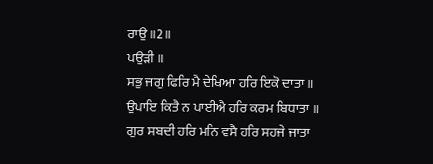ਰਾਉ ॥2॥
ਪਉੜੀ ॥
ਸਭੁ ਜਗੁ ਫਿਰਿ ਮੈ ਦੇਖਿਆ ਹਰਿ ਇਕੋ ਦਾਤਾ ॥
ਉਪਾਇ ਕਿਤੈ ਨ ਪਾਈਐ ਹਰਿ ਕਰਮ ਬਿਧਾਤਾ ॥
ਗੁਰ ਸਬਦੀ ਹਰਿ ਮਨਿ ਵਸੈ ਹਰਿ ਸਹਜੇ ਜਾਤਾ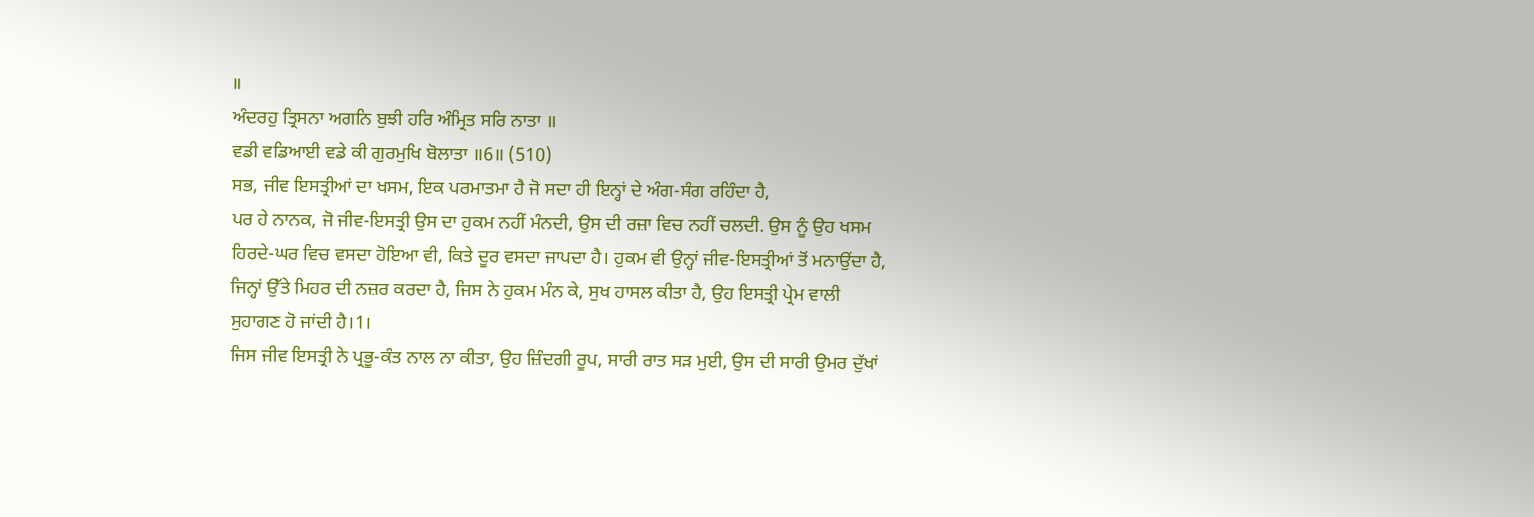॥
ਅੰਦਰਹੁ ਤ੍ਰਿਸਨਾ ਅਗਨਿ ਬੁਝੀ ਹਰਿ ਅੰਮ੍ਰਿਤ ਸਰਿ ਨਾਤਾ ॥
ਵਡੀ ਵਡਿਆਈ ਵਡੇ ਕੀ ਗੁਰਮੁਖਿ ਬੋਲਾਤਾ ॥6॥ (510)
ਸਭ, ਜੀਵ ਇਸਤ੍ਰੀਆਂ ਦਾ ਖਸਮ, ਇਕ ਪਰਮਾਤਮਾ ਹੈ ਜੋ ਸਦਾ ਹੀ ਇਨ੍ਹਾਂ ਦੇ ਅੰਗ-ਸੰਗ ਰਹਿੰਦਾ ਹੈ,
ਪਰ ਹੇ ਨਾਨਕ, ਜੋ ਜੀਵ-ਇਸਤ੍ਰੀ ਉਸ ਦਾ ਹੁਕਮ ਨਹੀਂ ਮੰਨਦੀ, ਉਸ ਦੀ ਰਜ਼ਾ ਵਿਚ ਨਹੀਂ ਚਲਦੀ. ਉਸ ਨੂੰ ਉਹ ਖਸਮ ਹਿਰਦੇ-ਘਰ ਵਿਚ ਵਸਦਾ ਹੋਇਆ ਵੀ, ਕਿਤੇ ਦੂਰ ਵਸਦਾ ਜਾਪਦਾ ਹੈ। ਹੁਕਮ ਵੀ ਉਨ੍ਹਾਂ ਜੀਵ-ਇਸਤ੍ਰੀਆਂ ਤੋਂ ਮਨਾਉਂਦਾ ਹੈ, ਜਿਨ੍ਹਾਂ ਉੱਤੇ ਮਿਹਰ ਦੀ ਨਜ਼ਰ ਕਰਦਾ ਹੈ, ਜਿਸ ਨੇ ਹੁਕਮ ਮੰਨ ਕੇ, ਸੁਖ ਹਾਸਲ ਕੀਤਾ ਹੈ, ਉਹ ਇਸਤ੍ਰੀ ਪ੍ਰੇਮ ਵਾਲੀ ਸੁਹਾਗਣ ਹੋ ਜਾਂਦੀ ਹੈ।1।
ਜਿਸ ਜੀਵ ਇਸਤ੍ਰੀ ਨੇ ਪ੍ਰਭੂ-ਕੰਤ ਨਾਲ ਨਾ ਕੀਤਾ, ਉਹ ਜ਼ਿੰਦਗੀ ਰੂਪ, ਸਾਰੀ ਰਾਤ ਸੜ ਮੁਈ, ਉਸ ਦੀ ਸਾਰੀ ਉਮਰ ਦੁੱਖਾਂ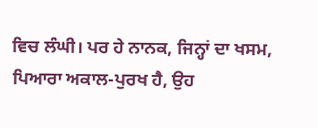ਵਿਚ ਲੰਘੀ। ਪਰ ਹੇ ਨਾਨਕ, ਜਿਨ੍ਹਾਂ ਦਾ ਖਸਮ, ਪਿਆਰਾ ਅਕਾਲ-ਪੁਰਖ ਹੈ, ਉਹ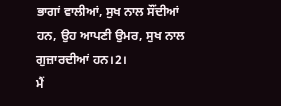ਭਾਗਾਂ ਵਾਲੀਆਂ, ਸੁਖ ਨਾਲ ਸੌਂਦੀਆਂ ਹਨ, ਉਹ ਆਪਣੀ ਉਮਰ, ਸੁਖ ਨਾਲ ਗੁਜ਼ਾਰਦੀਆਂ ਹਨ।2।
ਮੈਂ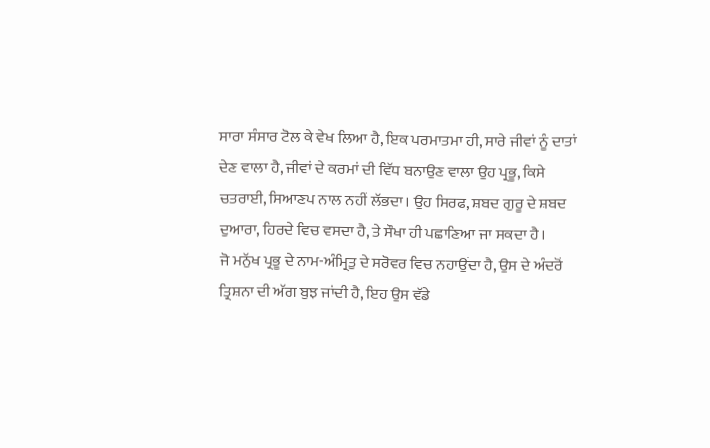ਸਾਰਾ ਸੰਸਾਰ ਟੋਲ ਕੇ ਵੇਖ ਲਿਆ ਹੈ, ਇਕ ਪਰਮਾਤਮਾ ਹੀ, ਸਾਰੇ ਜੀਵਾਂ ਨੂੰ ਦਾਤਾਂ ਦੇਣ ਵਾਲਾ ਹੈ, ਜੀਵਾਂ ਦੇ ਕਰਮਾਂ ਦੀ ਵਿੱਧ ਬਨਾਉਣ ਵਾਲਾ ਉਹ ਪ੍ਰਭੂ, ਕਿਸੇ ਚਤਰਾਈ, ਸਿਆਣਪ ਨਾਲ ਨਹੀਂ ਲੱਭਦਾ। ਉਹ ਸਿਰਫ, ਸ਼ਬਦ ਗੁਰੂ ਦੇ ਸ਼ਬਦ ਦੁਆਰਾ, ਹਿਰਦੇ ਵਿਚ ਵਸਦਾ ਹੈ, ਤੇ ਸੌਖਾ ਹੀ ਪਛਾਣਿਆ ਜਾ ਸਕਦਾ ਹੈ।
ਜੋ ਮਨੁੱਖ ਪ੍ਰਭੂ ਦੇ ਨਾਮ-ਅੰਮ੍ਰਿਤੁ ਦੇ ਸਰੋਵਰ ਵਿਚ ਨਹਾਉਂਦਾ ਹੈ, ਉਸ ਦੇ ਅੰਦਰੋਂ ਤ੍ਰਿਸ਼ਨਾ ਦੀ ਅੱਗ ਬੁਝ ਜਾਂਦੀ ਹੈ, ਇਹ ਉਸ ਵੱਡੇ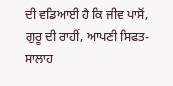ਦੀ ਵਡਿਆਈ ਹੈ ਕਿ ਜੀਵ ਪਾਸੋਂ, ਗੁਰੂ ਦੀ ਰਾਹੀਂ, ਆਪਣੀ ਸਿਫਤ-ਸਾਲਾਹ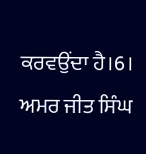ਕਰਵਉਂਦਾ ਹੈ।6।
ਅਮਰ ਜੀਤ ਸਿੰਘ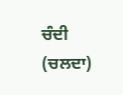ਚੰਦੀ (ਚਲਦਾ)